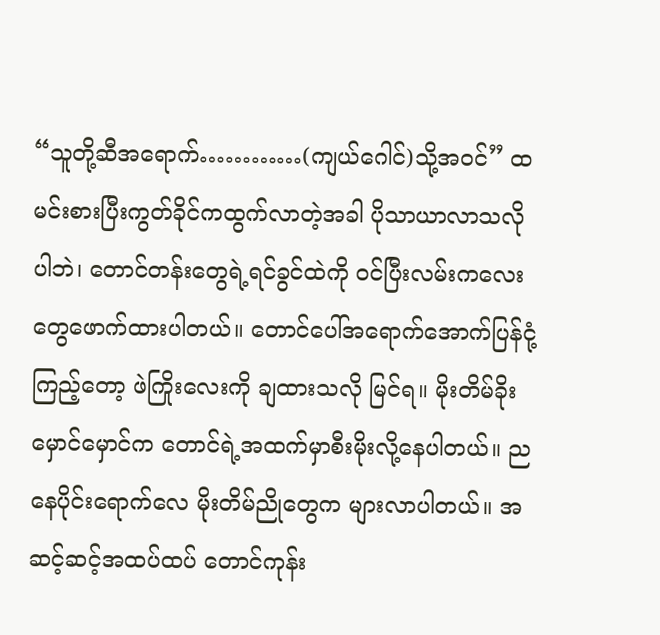“သူတို့ဆီအရောက်…………(ကျယ်ဂေါင်)သို့အဝင်” ထမင်းစားပြီးကွတ်ခိုင်ကထွက်လာတဲ့အခါ ပိုသာယာလာသလိုပါဘဲ၊ တောင်တန်းတွေရဲ့ရင်ခွင်ထဲကို ဝင်ပြီးလမ်းကလေးတွေဖောက်ထားပါတယ်။ တောင်ပေါ်အရောက်အောက်ပြန်ငုံ့ကြည့်တော့ ဖဲကြိုးလေးကို ချထားသလို မြင်ရ။ မိုးတိမ်ခိုး မှောင်မှောင်က တောင်ရဲ့အထက်မှာစီးမိုးလို့နေပါတယ်။ ညနေပိုင်းရောက်လေ မိုးတိမ်ညိုတွေက များလာပါတယ်။ အဆင့်ဆင့်အထပ်ထပ် တောင်ကုန်း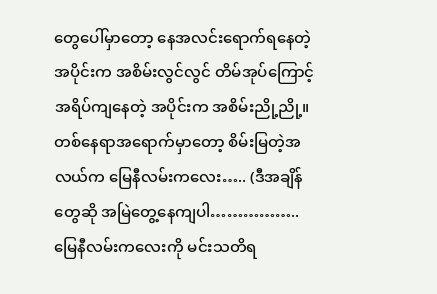တွေပေါ်မှာတော့ နေအလင်းရောက်ရနေတဲ့အပိုင်းက အစိမ်းလွင်လွင် တိမ်အုပ်ကြောင့်အရိပ်ကျနေတဲ့ အပိုင်းက အစိမ်းညို့ညို့။ တစ်နေရာအရောက်မှာတော့ စိမ်းမြတဲ့အလယ်က မြေနီလမ်းကလေး….. (ဒီအချိန်တွေဆို အမြဲတွေ့နေကျပါ…………….. မြေနီလမ်းကလေးကို မင်းသတိရ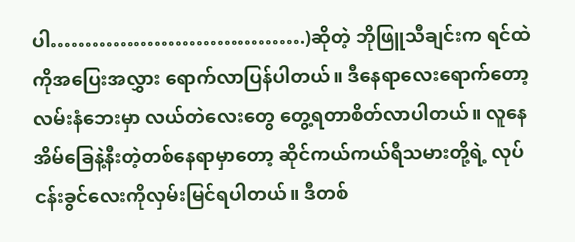ပါ……………………………….)ဆိုတဲ့ ဘိုဖြူသီချင်းက ရင်ထဲကိုအပြေးအလွှား ရောက်လာပြန်ပါတယ်။ ဒီနေရာလေးရောက်တော့ လမ်းနံဘေးမှာ လယ်တဲလေးတွေ တွေ့ရတာစိတ်လာပါတယ်။ လူနေအိမ်ခြေနဲ့နီးတဲ့တစ်နေရာမှာတော့ ဆိုင်ကယ်ကယ်ရီသမားတို့ရဲ့ လုပ်ငန်းခွင်လေးကိုလှမ်းမြင်ရပါတယ်။ ဒီတစ်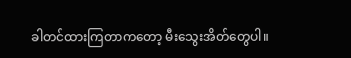ခါတင်ထားကြတာကတော့ မီးသွေးအိတ်တွေပါ။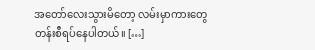အတော်လေးသွားမိတော့ လမ်းမှာကားတွေတန်းစီရပ်နေပါတယ်။ […]